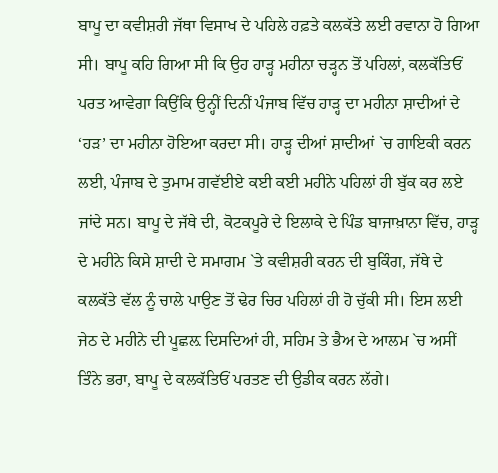ਬਾਪੂ ਦਾ ਕਵੀਸ਼ਰੀ ਜੱਥਾ ਵਿਸਾਖ ਦੇ ਪਹਿਲੇ ਹਫ਼ਤੇ ਕਲਕੱਤੇ ਲਈ ਰਵਾਨਾ ਹੋ ਗਿਆ ਸੀ। ਬਾਪੂ ਕਹਿ ਗਿਆ ਸੀ ਕਿ ਉਹ ਹਾੜ੍ਹ ਮਹੀਨਾ ਚੜ੍ਹਨ ਤੋਂ ਪਹਿਲਾਂ, ਕਲਕੱਤਿਓਂ ਪਰਤ ਆਵੇਗਾ ਕਿਉਂਕਿ ਉਨ੍ਹੀਂ ਦਿਨੀਂ ਪੰਜਾਬ ਵਿੱਚ ਹਾੜ੍ਹ ਦਾ ਮਹੀਨਾ ਸ਼ਾਦੀਆਂ ਦੇ ‘ਹੜ’ ਦਾ ਮਹੀਨਾ ਹੋਇਆ ਕਰਦਾ ਸੀ। ਹਾੜ੍ਹ ਦੀਆਂ ਸ਼ਾਦੀਆਂ `ਚ ਗਾਇਕੀ ਕਰਨ ਲਈ, ਪੰਜਾਬ ਦੇ ਤੁਮਾਮ ਗਵੱਈਏ ਕਈ ਕਈ ਮਹੀਨੇ ਪਹਿਲਾਂ ਹੀ ਬੁੱਕ ਕਰ ਲਏ ਜਾਂਦੇ ਸਨ। ਬਾਪੂ ਦੇ ਜੱਥੇ ਦੀ, ਕੋਟਕਪੂਰੇ ਦੇ ਇਲਾਕੇ ਦੇ ਪਿੰਡ ਬਾਜਾਖ਼ਾਨਾ ਵਿੱਚ, ਹਾੜ੍ਹ ਦੇ ਮਹੀਨੇ ਕਿਸੇ ਸ਼ਾਦੀ ਦੇ ਸਮਾਗਮ `ਤੇ ਕਵੀਸ਼ਰੀ ਕਰਨ ਦੀ ਬੁਕਿੰਗ, ਜੱਥੇ ਦੇ ਕਲਕੱਤੇ ਵੱਲ ਨੂੰ ਚਾਲੇ ਪਾਉਣ ਤੋਂ ਢੇਰ ਚਿਰ ਪਹਿਲਾਂ ਹੀ ਹੋ ਚੁੱਕੀ ਸੀ। ਇਸ ਲਈ ਜੇਠ ਦੇ ਮਹੀਨੇ ਦੀ ਪੂਛਲ਼ ਦਿਸਦਿਆਂ ਹੀ, ਸਹਿਮ ਤੇ ਭੈਅ ਦੇ ਆਲਮ `ਚ ਅਸੀਂ ਤਿੰਨੇ ਭਰਾ, ਬਾਪੂ ਦੇ ਕਲਕੱਤਿਓਂ ਪਰਤਣ ਦੀ ਉਡੀਕ ਕਰਨ ਲੱਗੇ।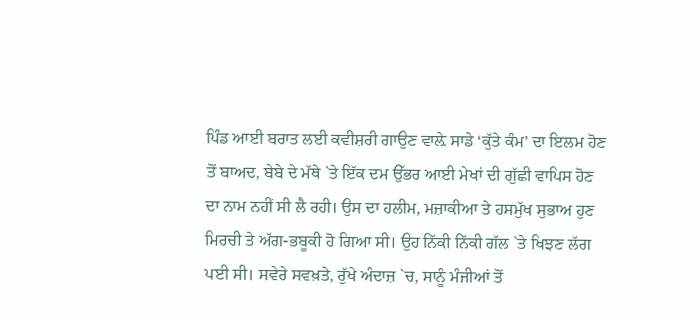ਪਿੰਡ ਆਈ ਬਰਾਤ ਲਈ ਕਵੀਸ਼ਰੀ ਗਾਉਣ ਵਾਲ਼ੇ ਸਾਡੇ ‘ਕੁੱਤੇ ਕੰਮ’ ਦਾ ਇਲਮ ਹੋਣ ਤੋਂ ਬਾਅਦ, ਬੇਬੇ ਦੇ ਮੱਥੇ `ਤੇ ਇੱਕ ਦਮ ਉੱਭਰ ਆਈ ਮੇਖਾਂ ਦੀ ਗੁੱਛੀ ਵਾਪਿਸ ਹੋਣ ਦਾ ਨਾਮ ਨਹੀਂ ਸੀ ਲੈ ਰਹੀ। ਉਸ ਦਾ ਹਲੀਮ, ਮਜ਼ਾਕੀਆ ਤੇ ਹਸਮੁੱਖ ਸੁਭਾਅ ਹੁਣ ਮਿਰਚੀ ਤੇ ਅੱਗ-ਭਬੂਕੀ ਹੋ ਗਿਆ ਸੀ। ਉਹ ਨਿੱਕੀ ਨਿੱਕੀ ਗੱਲ `ਤੇ ਖਿਝਣ ਲੱਗ ਪਈ ਸੀ। ਸਵੇਰੇ ਸਵਖ਼ਤੇ, ਰੁੱਖੇ ਅੰਦਾਜ਼ `ਚ, ਸਾਨੂੰ ਮੰਜੀਆਂ ਤੋਂ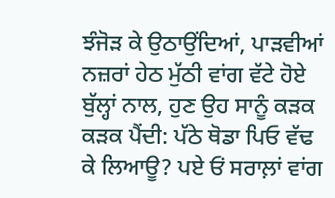ਝੰਜੋੜ ਕੇ ਉਠਾਉਂਦਿਆਂ, ਪਾੜਵੀਆਂ ਨਜ਼ਰਾਂ ਹੇਠ ਮੁੱਠੀ ਵਾਂਗ ਵੱਟੇ ਹੋਏ ਬੁੱਲ੍ਹਾਂ ਨਾਲ, ਹੁਣ ਉਹ ਸਾਨੂੰ ਕੜਕ ਕੜਕ ਪੈਂਦੀ: ਪੱਠੇ ਥੋਡਾ ਪਿਓ ਵੱਢ ਕੇ ਲਿਆਊ? ਪਏ ਓਂ ਸਰਾਲ਼ਾਂ ਵਾਂਗ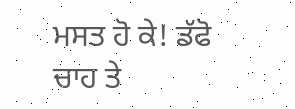ਮਸਤ ਹੋ ਕੇ! ਡੱਫੋ ਚਾਹ ਤੇ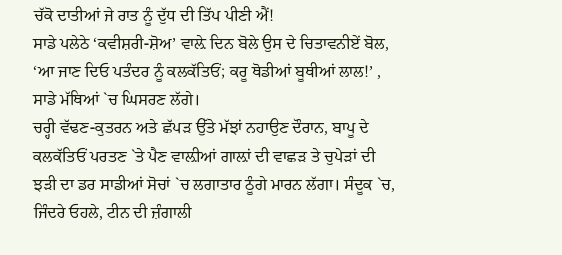ਚੱਕੋ ਦਾਤੀਆਂ ਜੇ ਰਾਤ ਨੂੰ ਦੁੱਧ ਦੀ ਤਿੱਪ ਪੀਣੀ ਐਂ!
ਸਾਡੇ ਪਲੇਠੇ ‘ਕਵੀਸ਼ਰੀ-ਸ਼ੋਅ’ ਵਾਲ਼ੇ ਦਿਨ ਬੋਲੇ ਉਸ ਦੇ ਚਿਤਾਵਨੀਏਂ ਬੋਲ, ‘ਆ ਜਾਣ ਦਿਓ ਪਤੰਦਰ ਨੂੰ ਕਲਕੱਤਿਓਂ; ਕਰੂ ਥੋਡੀਆਂ ਬੂਥੀਆਂ ਲਾਲ!’ , ਸਾਡੇ ਮੱਥਿਆਂ `ਚ ਘਿਸਰਣ ਲੱਗੇ।
ਚਰ੍ਹੀ ਵੱਢਣ-ਕੁਤਰਨ ਅਤੇ ਛੱਪੜ ਉੱਤੇ ਮੱਝਾਂ ਨਹਾਉਣ ਦੌਰਾਨ, ਬਾਪੂ ਦੇ ਕਲਕੱਤਿਓਂ ਪਰਤਣ `ਤੇ ਪੈਣ ਵਾਲ਼ੀਆਂ ਗਾਲ਼ਾਂ ਦੀ ਵਾਛੜ ਤੇ ਚੁਪੇੜਾਂ ਦੀ ਝੜੀ ਦਾ ਡਰ ਸਾਡੀਆਂ ਸੋਚਾਂ `ਚ ਲਗਾਤਾਰ ਠੂੰਗੇ ਮਾਰਨ ਲੱਗਾ। ਸੰਦੂਕ `ਚ, ਜਿੰਦਰੇ ਓਹਲੇ, ਟੀਨ ਦੀ ਜ਼ੰਗਾਲੀ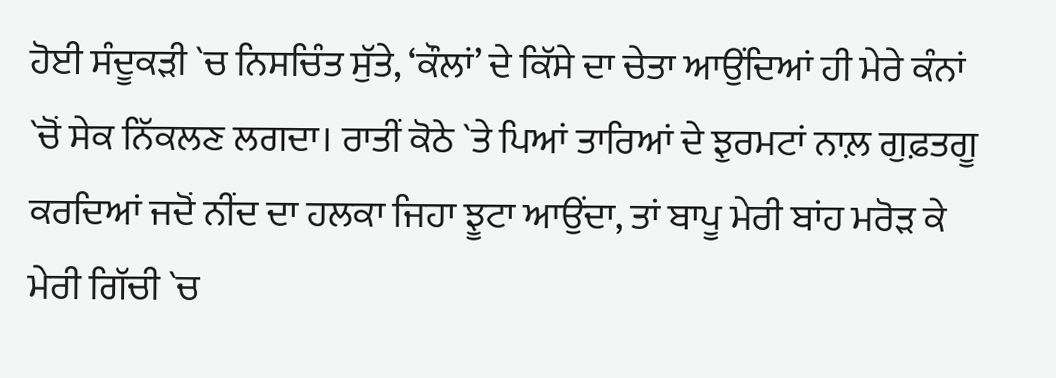ਹੋਈ ਸੰਦੂਕੜੀ `ਚ ਨਿਸਚਿੰਤ ਸੁੱਤੇ, ‘ਕੌਲਾਂ’ ਦੇ ਕਿੱਸੇ ਦਾ ਚੇਤਾ ਆਉਂਦਿਆਂ ਹੀ ਮੇਰੇ ਕੰਨਾਂ `ਚੋਂ ਸੇਕ ਨਿੱਕਲਣ ਲਗਦਾ। ਰਾਤੀਂ ਕੋਠੇ `ਤੇ ਪਿਆਂ ਤਾਰਿਆਂ ਦੇ ਝੁਰਮਟਾਂ ਨਾਲ਼ ਗੁਫ਼ਤਗੂ ਕਰਦਿਆਂ ਜਦੋਂ ਨੀਂਦ ਦਾ ਹਲਕਾ ਜਿਹਾ ਝੂਟਾ ਆਉਂਦਾ, ਤਾਂ ਬਾਪੂ ਮੇਰੀ ਬਾਂਹ ਮਰੋੜ ਕੇ ਮੇਰੀ ਗਿੱਚੀ `ਚ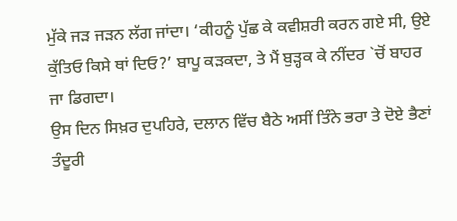ਮੁੱਕੇ ਜੜ ਜੜਨ ਲੱਗ ਜਾਂਦਾ। ‘ਕੀਹਨੂੰ ਪੁੱਛ ਕੇ ਕਵੀਸ਼ਰੀ ਕਰਨ ਗਏ ਸੀ, ਉਏ ਕੁੱਤਿਓ ਕਿਸੇ ਥਾਂ ਦਿਓ?’ ਬਾਪੂ ਕੜਕਦਾ, ਤੇ ਮੈਂ ਬੁੜ੍ਹਕ ਕੇ ਨੀਂਦਰ `ਚੋਂ ਬਾਹਰ ਜਾ ਡਿਗਦਾ।
ਉਸ ਦਿਨ ਸਿਖ਼ਰ ਦੁਪਹਿਰੇ, ਦਲਾਨ ਵਿੱਚ ਬੈਠੇ ਅਸੀਂ ਤਿੰਨੇ ਭਰਾ ਤੇ ਦੋਏ ਭੈਣਾਂ ਤੰਦੂਰੀ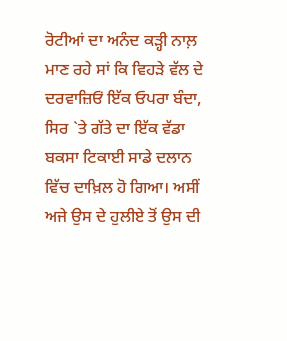ਰੋਟੀਆਂ ਦਾ ਅਨੰਦ ਕੜ੍ਹੀ ਨਾਲ਼ ਮਾਣ ਰਹੇ ਸਾਂ ਕਿ ਵਿਹੜੇ ਵੱਲ ਦੇ ਦਰਵਾਜ਼ਿਓਂ ਇੱਕ ਓਪਰਾ ਬੰਦਾ, ਸਿਰ `ਤੇ ਗੱਤੇ ਦਾ ਇੱਕ ਵੱਡਾ ਬਕਸਾ ਟਿਕਾਈ ਸਾਡੇ ਦਲਾਨ ਵਿੱਚ ਦਾਖ਼ਿਲ ਹੋ ਗਿਆ। ਅਸੀਂ ਅਜੇ ਉਸ ਦੇ ਹੁਲੀਏ ਤੋਂ ਉਸ ਦੀ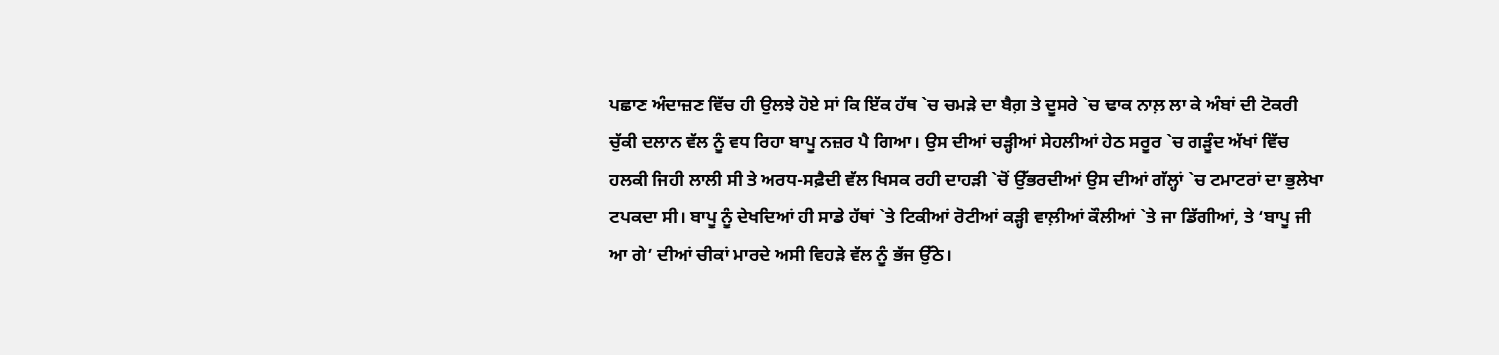ਪਛਾਣ ਅੰਦਾਜ਼ਣ ਵਿੱਚ ਹੀ ਉਲਝੇ ਹੋਏ ਸਾਂ ਕਿ ਇੱਕ ਹੱਥ `ਚ ਚਮੜੇ ਦਾ ਬੈਗ਼ ਤੇ ਦੂਸਰੇ `ਚ ਢਾਕ ਨਾਲ਼ ਲਾ ਕੇ ਅੰਬਾਂ ਦੀ ਟੋਕਰੀ ਚੁੱਕੀ ਦਲਾਨ ਵੱਲ ਨੂੰ ਵਧ ਰਿਹਾ ਬਾਪੂ ਨਜ਼ਰ ਪੈ ਗਿਆ। ਉਸ ਦੀਆਂ ਚੜ੍ਹੀਆਂ ਸੇਹਲੀਆਂ ਹੇਠ ਸਰੂਰ `ਚ ਗੜੂੰਦ ਅੱਖਾਂ ਵਿੱਚ ਹਲਕੀ ਜਿਹੀ ਲਾਲੀ ਸੀ ਤੇ ਅਰਧ-ਸਫ਼ੈਦੀ ਵੱਲ ਖਿਸਕ ਰਹੀ ਦਾਹੜੀ `ਚੋਂ ਉੱਭਰਦੀਆਂ ਉਸ ਦੀਆਂ ਗੱਲ੍ਹਾਂ `ਚ ਟਮਾਟਰਾਂ ਦਾ ਭੁਲੇਖਾ ਟਪਕਦਾ ਸੀ। ਬਾਪੂ ਨੂੰ ਦੇਖਦਿਆਂ ਹੀ ਸਾਡੇ ਹੱਥਾਂ `ਤੇ ਟਿਕੀਆਂ ਰੋਟੀਆਂ ਕੜ੍ਹੀ ਵਾਲ਼ੀਆਂ ਕੌਲੀਆਂ `ਤੇ ਜਾ ਡਿੱਗੀਆਂ, ਤੇ ‘ਬਾਪੂ ਜੀ ਆ ਗੇ’ ਦੀਆਂ ਚੀਕਾਂ ਮਾਰਦੇ ਅਸੀ ਵਿਹੜੇ ਵੱਲ ਨੂੰ ਭੱਜ ਉੱਠੇ।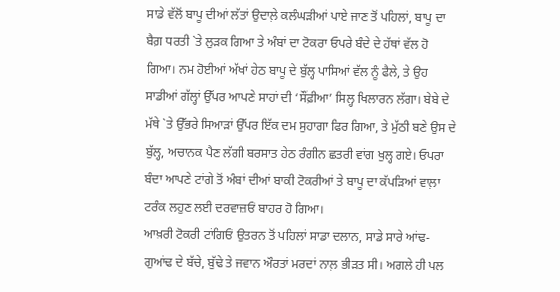ਸਾਡੇ ਵੱਲੋਂ ਬਾਪੂ ਦੀਆਂ ਲੱਤਾਂ ਉਦਾਲ਼ੇ ਕਲੰਘੜੀਆਂ ਪਾਏ ਜਾਣ ਤੋਂ ਪਹਿਲਾਂ, ਬਾਪੂ ਦਾ ਬੈਗ਼ ਧਰਤੀ `ਤੇ ਲੁੜਕ ਗਿਆ ਤੇ ਅੰਬਾਂ ਦਾ ਟੋਕਰਾ ਓਪਰੇ ਬੰਦੇ ਦੇ ਹੱਥਾਂ ਵੱਲ ਹੋ ਗਿਆ। ਨਮ ਹੋਈਆਂ ਅੱਖਾਂ ਹੇਠ ਬਾਪੂ ਦੇ ਬੁੱਲ੍ਹ ਪਾਸਿਆਂ ਵੱਲ ਨੂੰ ਫੈਲੇ, ਤੇ ਉਹ ਸਾਡੀਆਂ ਗੱਲ੍ਹਾਂ ਉੱਪਰ ਆਪਣੇ ਸਾਹਾਂ ਦੀ ‘ਸੌਂਫ਼ੀਆ’ ਸਿਲ੍ਹ ਖਿਲਾਰਨ ਲੱਗਾ। ਬੇਬੇ ਦੇ ਮੱਥੇ `ਤੇ ਉੱਭਰੇ ਸਿਆੜਾਂ ਉੱਪਰ ਇੱਕ ਦਮ ਸੁਹਾਗਾ ਫਿਰ ਗਿਆ, ਤੇ ਮੁੱਠੀ ਬਣੇ ਉਸ ਦੇ ਬੁੱਲ੍ਹ, ਅਚਾਨਕ ਪੈਣ ਲੱਗੀ ਬਰਸਾਤ ਹੇਠ ਰੰਗੀਨ ਛਤਰੀ ਵਾਂਗ ਖੁਲ੍ਹ ਗਏ। ਓਪਰਾ ਬੰਦਾ ਆਪਣੇ ਟਾਂਗੇ ਤੋਂ ਅੰਬਾਂ ਦੀਆਂ ਬਾਕੀ ਟੋਕਰੀਆਂ ਤੇ ਬਾਪੂ ਦਾ ਕੱਪੜਿਆਂ ਵਾਲ਼ਾ ਟਰੰਕ ਲਹੁਣ ਲਈ ਦਰਵਾਜ਼ਓਂ ਬਾਹਰ ਹੋ ਗਿਆ।
ਆਖ਼ਰੀ ਟੋਕਰੀ ਟਾਂਗਿਓਂ ਉਤਰਨ ਤੋਂ ਪਹਿਲਾਂ ਸਾਡਾ ਦਲਾਨ, ਸਾਡੇ ਸਾਰੇ ਆਂਢ-ਗੁਆਂਢ ਦੇ ਬੱਚੇ, ਬੁੱਢੇ ਤੇ ਜਵਾਨ ਔਰਤਾਂ ਮਰਦਾਂ ਨਾਲ਼ ਭੀੜਤ ਸੀ। ਅਗਲੇ ਹੀ ਪਲ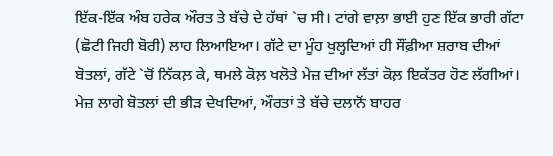ਇੱਕ-ਇੱਕ ਅੰਬ ਹਰੇਕ ਔਰਤ ਤੇ ਬੱਚੇ ਦੇ ਹੱਥਾਂ `ਚ ਸੀ। ਟਾਂਗੇ ਵਾਲ਼ਾ ਭਾਈ ਹੁਣ ਇੱਕ ਭਾਰੀ ਗੱਟਾ (ਛੋਟੀ ਜਿਹੀ ਬੋਰੀ) ਲਾਹ ਲਿਆਇਆ। ਗੱਟੇ ਦਾ ਮੂੰਹ ਖੁਲ੍ਹਦਿਆਂ ਹੀ ਸੌਂਫ਼ੀਆ ਸ਼ਰਾਬ ਦੀਆਂ ਬੋਤਲਾਂ, ਗੱਟੇ `ਚੋਂ ਨਿੱਕਲ਼ ਕੇ, ਥਮਲੇ ਕੋਲ਼ ਖਲੋਤੇ ਮੇਜ਼ ਦੀਆਂ ਲੱਤਾਂ ਕੋਲ਼ ਇਕੱਤਰ ਹੋਣ ਲੱਗੀਆਂ। ਮੇਜ਼ ਲਾਗੇ ਬੋਤਲਾਂ ਦੀ ਭੀੜ ਦੇਖਦਿਆਂ, ਔਰਤਾਂ ਤੇ ਬੱਚੇ ਦਲਾਨੋਂ ਬਾਹਰ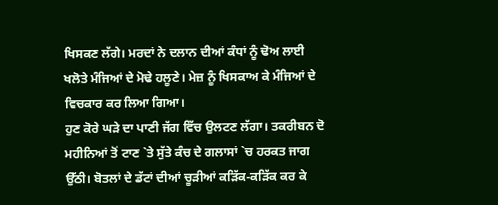ਖਿਸਕਣ ਲੱਗੇ। ਮਰਦਾਂ ਨੇ ਦਲਾਨ ਦੀਆਂ ਕੰਧਾਂ ਨੂੰ ਢੋਅ ਲਾਈ ਖਲੋਤੇ ਮੰਜਿਆਂ ਦੇ ਮੋਢੇ ਹਲੂਣੇ। ਮੇਜ਼ ਨੂੰ ਖਿਸਕਾਅ ਕੇ ਮੰਜਿਆਂ ਦੇ ਵਿਚਕਾਰ ਕਰ ਲਿਆ ਗਿਆ।
ਹੁਣ ਕੋਰੇ ਘੜੇ ਦਾ ਪਾਣੀ ਜੱਗ ਵਿੱਚ ਉਲਟਣ ਲੱਗਾ। ਤਕਰੀਬਨ ਦੋ ਮਹੀਨਿਆਂ ਤੋਂ ਟਾਣ `ਤੇ ਸੁੱਤੇ ਕੰਚ ਦੇ ਗਲਾਸਾਂ `ਚ ਹਰਕਤ ਜਾਗ ਉੱਠੀ। ਬੋਤਲਾਂ ਦੇ ਡੱਟਾਂ ਦੀਆਂ ਚੂੜੀਆਂ ਕੜਿੱਕ-ਕੜਿੱਕ ਕਰ ਕੇ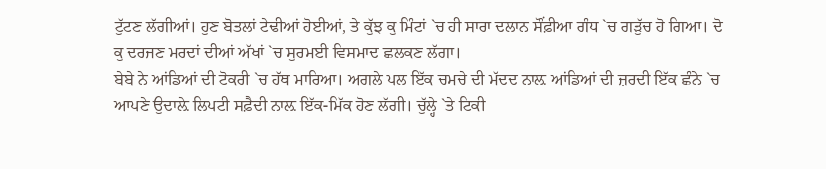ਟੁੱਟਣ ਲੱਗੀਆਂ। ਹੁਣ ਬੋਤਲਾਂ ਟੇਢੀਆਂ ਹੋਈਆਂ, ਤੇ ਕੁੱਝ ਕੁ ਮਿੰਟਾਂ `ਚ ਹੀ ਸਾਰਾ ਦਲਾਨ ਸੌਂਫ਼ੀਆ ਗੰਧ `ਚ ਗੜੁੱਚ ਹੋ ਗਿਆ। ਦੋ ਕੁ ਦਰਜਣ ਮਰਦਾਂ ਦੀਆਂ ਅੱਖਾਂ `ਚ ਸੁਰਮਈ ਵਿਸਮਾਦ ਛਲਕਣ ਲੱਗਾ।
ਬੇਬੇ ਨੇ ਆਂਡਿਆਂ ਦੀ ਟੋਕਰੀ `ਚ ਹੱਥ ਮਾਰਿਆ। ਅਗਲੇ ਪਲ ਇੱਕ ਚਮਚੇ ਦੀ ਮੱਦਦ ਨਾਲ਼ ਆਂਡਿਆਂ ਦੀ ਜ਼ਰਦੀ ਇੱਕ ਛੰਨੇ `ਚ ਆਪਣੇ ਉਦਾਲ਼ੇ ਲਿਪਟੀ ਸਫ਼ੈਦੀ ਨਾਲ਼ ਇੱਕ-ਮਿੱਕ ਹੋਣ ਲੱਗੀ। ਚੁੱਲ੍ਹੇ `ਤੇ ਟਿਕੀ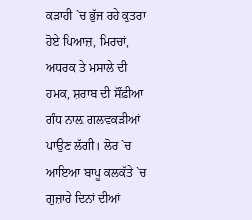ਕੜਾਹੀ `ਚ ਭੁੱਜ ਰਹੇ ਕੁਤਰਾ ਹੋਏ ਪਿਆਜ਼, ਮਿਰਚਾਂ, ਅਧਰਕ ਤੇ ਮਸਾਲੇ ਦੀ ਹਮਕ, ਸ਼ਰਾਬ ਦੀ ਸੌਂਫ਼ੀਆ ਗੰਧ ਨਾਲ਼ ਗਲਵਕੜੀਆਂ ਪਾਉਣ ਲੱਗੀ। ਲੋਰ `ਚ ਆਇਆ ਬਾਪੂ ਕਲਕੱਤੇ `ਚ ਗੁਜ਼ਾਰੇ ਦਿਨਾਂ ਦੀਆਂ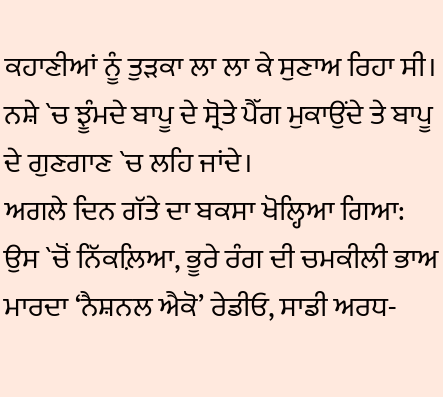ਕਹਾਣੀਆਂ ਨੂੰ ਤੁੜਕਾ ਲਾ ਲਾ ਕੇ ਸੁਣਾਅ ਰਿਹਾ ਸੀ। ਨਸ਼ੇ `ਚ ਝੂੰਮਦੇ ਬਾਪੂ ਦੇ ਸ੍ਰੋਤੇ ਪੈੱਗ ਮੁਕਾਉਂਦੇ ਤੇ ਬਾਪੂ ਦੇ ਗੁਣਗਾਣ `ਚ ਲਹਿ ਜਾਂਦੇ।
ਅਗਲੇ ਦਿਨ ਗੱਤੇ ਦਾ ਬਕਸਾ ਖੋਲ੍ਹਿਆ ਗਿਆ: ਉਸ `ਚੋਂ ਨਿੱਕਲ਼ਿਆ, ਭੂਰੇ ਰੰਗ ਦੀ ਚਮਕੀਲੀ ਭਾਅ ਮਾਰਦਾ ‘ਨੈਸ਼ਨਲ ਐਕੋ’ ਰੇਡੀਓ, ਸਾਡੀ ਅਰਧ-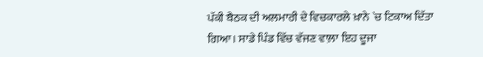ਪੱਕੀ ਬੈਠਕ ਦੀ ਅਲਮਾਰੀ ਦੇ ਵਿਚਕਾਰਲੇ ਖ਼ਾਨੇ `ਚ ਟਿਕਾਅ ਦਿੱਤਾ ਗਿਆ। ਸਾਡੇ ਪਿੰਡ ਵਿੱਚ ਵੱਜਣ ਵਾਲ਼ਾ ਇਹ ਦੂਜਾ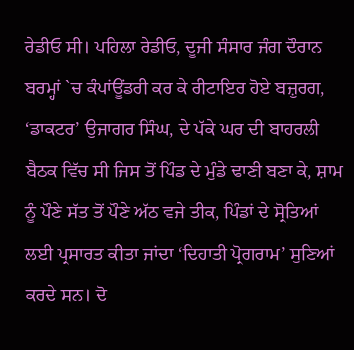ਰੇਡੀਓ ਸੀ। ਪਹਿਲਾ ਰੇਡੀਓ, ਦੂਜੀ ਸੰਸਾਰ ਜੰਗ ਦੌਰਾਨ ਬਰਮ੍ਹਾਂ `ਚ ਕੰਪਾਂਊਂਡਰੀ ਕਰ ਕੇ ਰੀਟਾਇਰ ਹੋਏ ਬਜ਼ੁਰਗ, ‘ਡਾਕਟਰ’ ਉਜਾਗਰ ਸਿੰਘ, ਦੇ ਪੱਕੇ ਘਰ ਦੀ ਬਾਹਰਲੀ ਬੈਠਕ ਵਿੱਚ ਸੀ ਜਿਸ ਤੋਂ ਪਿੰਡ ਦੇ ਮੁੰਡੇ ਢਾਣੀ ਬਣਾ ਕੇ, ਸ਼ਾਮ ਨੂੰ ਪੌਣੇ ਸੱਤ ਤੋਂ ਪੌਣੇ ਅੱਠ ਵਜੇ ਤੀਕ, ਪਿੰਡਾਂ ਦੇ ਸ੍ਰੋਤਿਆਂ ਲਈ ਪ੍ਰਸਾਰਤ ਕੀਤਾ ਜਾਂਦਾ ‘ਦਿਹਾਤੀ ਪ੍ਰੋਗਰਾਮ’ ਸੁਣਿਆਂ ਕਰਦੇ ਸਨ। ਦੋ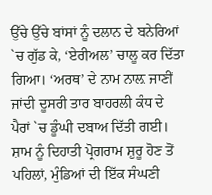ਉੱਚੇ ਉੱਚੇ ਬਾਂਸਾਂ ਨੂੰ ਦਲਾਨ ਦੇ ਬਨੇਰਿਆਂ `ਚ ਗੁੱਡ ਕੇ, ‘ਏਰੀਅਲ’ ਚਾਲੂ ਕਰ ਦਿੱਤਾ ਗਿਆ। ‘ਅਰਥ’ ਦੇ ਨਾਮ ਨਾਲ਼ ਜਾਣੀਂ ਜਾਂਦੀ ਦੂਸਰੀ ਤਾਰ ਬਾਹਰਲੀ ਕੰਧ ਦੇ ਪੈਰਾਂ `ਚ ਡੂੰਘੀ ਦਬਾਅ ਦਿੱਤੀ ਗਈ। ਸ਼ਾਮ ਨੂੰ ਦਿਹਾਤੀ ਪ੍ਰੋਗਰਾਮ ਸ਼ੁਰੂ ਹੋਣ ਤੋਂ ਪਹਿਲਾਂ, ਮੁੰਡਿਆਂ ਦੀ ਇੱਕ ਸੰਘਣੀ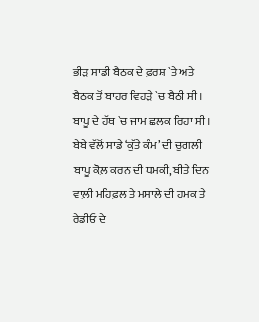ਭੀੜ ਸਾਡੀ ਬੈਠਕ ਦੇ ਫ਼ਰਸ਼ `ਤੇ ਅਤੇ ਬੈਠਕ ਤੋਂ ਬਾਹਰ ਵਿਹੜੇ `ਚ ਬੈਠੀ ਸੀ। ਬਾਪੂ ਦੇ ਹੱਥ `ਚ ਜਾਮ ਛਲਕ ਰਿਹਾ ਸੀ।
ਬੇਬੇ ਵੱਲੋਂ ਸਾਡੇ ‘ਕੁੱਤੇ ਕੰਮ’ ਦੀ ਚੁਗਲੀ ਬਾਪੂ ਕੋਲ਼ ਕਰਨ ਦੀ ਧਮਕੀ, ਬੀਤੇ ਦਿਨ ਵਾਲ਼ੀ ਮਹਿਫ਼ਲ ਤੇ ਮਸਾਲੇ ਦੀ ਹਮਕ ਤੇ ਰੇਡੀਓ ਦੇ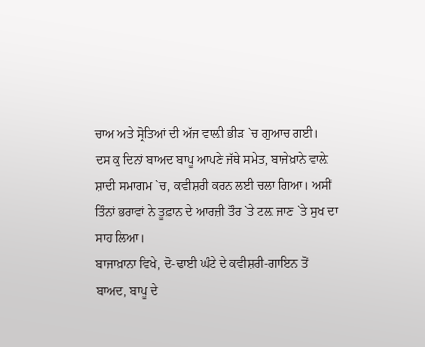ਚਾਅ ਅਤੇ ਸ੍ਰੋਤਿਆਂ ਦੀ ਅੱਜ ਵਾਲ਼ੀ ਭੀੜ `ਚ ਗੁਆਚ ਗਈ।
ਦਸ ਕੁ ਦਿਨਾਂ ਬਾਅਦ ਬਾਪੂ ਆਪਣੇ ਜੱਥੇ ਸਮੇਤ, ਬਾਜੇਖ਼ਾਨੇ ਵਾਲ਼ੇ ਸ਼ਾਦੀ ਸਮਾਗਮ `ਚ, ਕਵੀਸ਼ਰੀ ਕਰਨ ਲਈ ਚਲਾ ਗਿਆ। ਅਸੀਂ ਤਿੰਨਾਂ ਭਰਾਵਾਂ ਨੇ ਤੂਫ਼ਾਨ ਦੇ ਆਰਜ਼ੀ ਤੌਰ `ਤੇ ਟਲ਼ ਜਾਣ `ਤੇ ਸੁਖ ਦਾ ਸਾਹ ਲਿਆ।
ਬਾਜਾਖ਼ਾਨਾ ਵਿਖੇ, ਦੋ-ਢਾਈ ਘੰਟੇ ਦੇ ਕਵੀਸ਼ਰੀ-ਗਾਇਨ ਤੋਂ ਬਾਅਦ, ਬਾਪੂ ਦੇ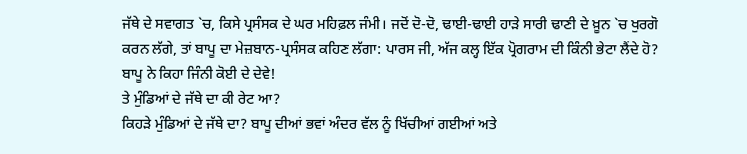ਜੱਥੇ ਦੇ ਸਵਾਗਤ `ਚ, ਕਿਸੇ ਪ੍ਰਸੰਸਕ ਦੇ ਘਰ ਮਹਿਫ਼ਲ ਜੰਮੀ। ਜਦੋਂ ਦੋ-ਦੋ, ਢਾਈ-ਢਾਈ ਹਾੜੇ ਸਾਰੀ ਢਾਣੀ ਦੇ ਖ਼ੂਨ `ਚ ਖੁਰਗੋ ਕਰਨ ਲੱਗੇ, ਤਾਂ ਬਾਪੂ ਦਾ ਮੇਜ਼ਬਾਨ-ਪ੍ਰਸੰਸਕ ਕਹਿਣ ਲੱਗਾ: ਪਾਰਸ ਜੀ, ਅੱਜ ਕਲ੍ਹ ਇੱਕ ਪ੍ਰੋਗਰਾਮ ਦੀ ਕਿੰਨੀ ਭੇਟਾ ਲੈਂਦੇ ਹੋ?
ਬਾਪੂ ਨੇ ਕਿਹਾ ਜਿੰਨੀ ਕੋਈ ਦੇ ਦੇਵੇ!
ਤੇ ਮੁੰਡਿਆਂ ਦੇ ਜੱਥੇ ਦਾ ਕੀ ਰੇਟ ਆ?
ਕਿਹੜੇ ਮੁੰਡਿਆਂ ਦੇ ਜੱਥੇ ਦਾ? ਬਾਪੂ ਦੀਆਂ ਭਵਾਂ ਅੰਦਰ ਵੱਲ ਨੂੰ ਖਿੱਚੀਆਂ ਗਈਆਂ ਅਤੇ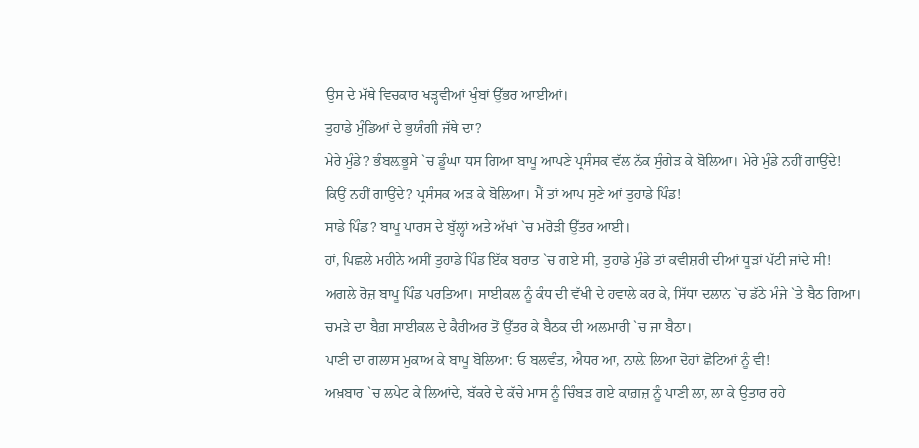ਉਸ ਦੇ ਮੱਥੇ ਵਿਚਕਾਰ ਖੜ੍ਹਵੀਆਂ ਖੁੰਬਾਂ ਉੱਭਰ ਆਈਆਂ।
ਤੁਹਾਡੇ ਮੁੰਡਿਆਂ ਦੇ ਭੁਯੰਗੀ ਜੱਥੇ ਦਾ?
ਮੇਰੇ ਮੁੰਡੇ? ਭੰਬਲ਼ਭੂਸੇ `ਚ ਡੂੰਘਾ ਧਸ ਗਿਆ ਬਾਪੂ ਆਪਣੇ ਪ੍ਰਸੰਸਕ ਵੱਲ ਨੱਕ ਸੁੰਗੇੜ ਕੇ ਬੋਲਿਆ। ਮੇਰੇ ਮੁੰਡੇ ਨਹੀਂ ਗਾਉਂਦੇ!
ਕਿਉਂ ਨਹੀਂ ਗਾਉਂਦੇ? ਪ੍ਰਸੰਸਕ ਅੜ ਕੇ ਬੋਲਿਆ। ਮੈਂ ਤਾਂ ਆਪ ਸੁਣੇ ਆਂ ਤੁਹਾਡੇ ਪਿੰਡ!
ਸਾਡੇ ਪਿੰਡ? ਬਾਪੂ ਪਾਰਸ ਦੇ ਬੁੱਲ੍ਹਾਂ ਅਤੇ ਅੱਖਾਂ `ਚ ਮਰੋੜੀ ਉੱਤਰ ਆਈ।
ਹਾਂ, ਪਿਛਲੇ ਮਹੀਨੇ ਅਸੀਂ ਤੁਹਾਡੇ ਪਿੰਡ ਇੱਕ ਬਰਾਤ `ਚ ਗਏ ਸੀ, ਤੁਹਾਡੇ ਮੁੰਡੇ ਤਾਂ ਕਵੀਸ਼ਰੀ ਦੀਆਂ ਧੂੜਾਂ ਪੱਟੀ ਜਾਂਦੇ ਸੀ!
ਅਗਲੇ ਰੋਜ਼ ਬਾਪੂ ਪਿੰਡ ਪਰਤਿਆ। ਸਾਈਕਲ ਨੂੰ ਕੰਧ ਦੀ ਵੱਖੀ ਦੇ ਹਵਾਲੇ ਕਰ ਕੇ, ਸਿੱਧਾ ਦਲਾਨ `ਚ ਡੱਠੇ ਮੰਜੇ `ਤੇ ਬੈਠ ਗਿਆ। ਚਮੜੇ ਦਾ ਬੈਗ਼ ਸਾਈਕਲ ਦੇ ਕੈਰੀਅਰ ਤੋਂ ਉੱਤਰ ਕੇ ਬੈਠਕ ਦੀ ਅਲਮਾਰੀ `ਚ ਜਾ ਬੈਠਾ।
ਪਾਣੀ ਦਾ ਗਲਾਸ ਮੁਕਾਅ ਕੇ ਬਾਪੂ ਬੋਲਿਆ: ਓ ਬਲਵੰਤ, ਐਧਰ ਆ, ਨਾਲ਼ੇ ਲਿਆ ਦੋਹਾਂ ਛੋਟਿਆਂ ਨੂੰ ਵੀ!
ਅਖ਼ਬਾਰ `ਚ ਲਪੇਟ ਕੇ ਲਿਆਂਦੇ, ਬੱਕਰੇ ਦੇ ਕੱਚੇ ਮਾਸ ਨੂੰ ਚਿੰਬੜ ਗਏ ਕਾਗ਼ਜ਼ ਨੂੰ ਪਾਣੀ ਲਾ, ਲਾ ਕੇ ਉਤਾਰ ਰਹੇ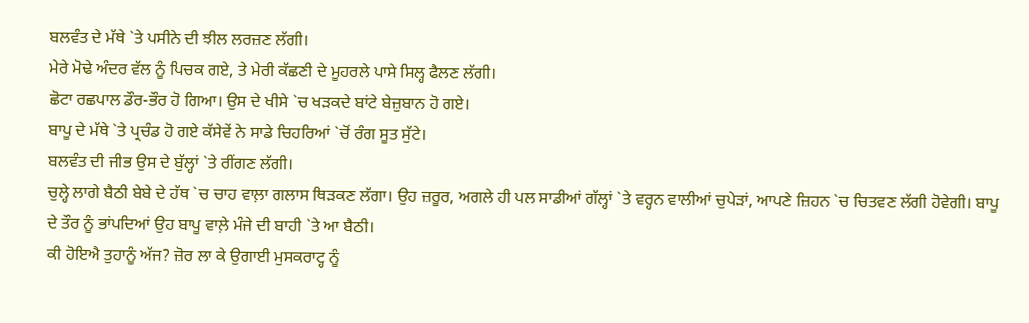ਬਲਵੰਤ ਦੇ ਮੱਥੇ `ਤੇ ਪਸੀਨੇ ਦੀ ਝੀਲ ਲਰਜ਼ਣ ਲੱਗੀ।
ਮੇਰੇ ਮੋਢੇ ਅੰਦਰ ਵੱਲ ਨੂੰ ਪਿਚਕ ਗਏ, ਤੇ ਮੇਰੀ ਕੱਛਣੀ ਦੇ ਮੂਹਰਲੇ ਪਾਸੇ ਸਿਲ੍ਹ ਫੈਲਣ ਲੱਗੀ।
ਛੋਟਾ ਰਛਪਾਲ ਡੌਰ-ਭੌਰ ਹੋ ਗਿਆ। ਉਸ ਦੇ ਖੀਸੇ `ਚ ਖੜਕਦੇ ਬਾਂਟੇ ਬੇਜ਼ੁਬਾਨ ਹੋ ਗਏ।
ਬਾਪੂ ਦੇ ਮੱਥੇ `ਤੇ ਪ੍ਰਚੰਡ ਹੋ ਗਏ ਕੱਸੇਵੇਂ ਨੇ ਸਾਡੇ ਚਿਹਰਿਆਂ `ਚੋਂ ਰੰਗ ਸੂਤ ਸੁੱਟੇ।
ਬਲਵੰਤ ਦੀ ਜੀਭ ਉਸ ਦੇ ਬੁੱਲ੍ਹਾਂ `ਤੇ ਰੀਂਗਣ ਲੱਗੀ।
ਚੁਲ੍ਹੇ ਲਾਗੇ ਬੈਠੀ ਬੇਬੇ ਦੇ ਹੱਥ `ਚ ਚਾਹ ਵਾਲ਼ਾ ਗਲਾਸ ਥਿੜਕਣ ਲੱਗਾ। ਉਹ ਜ਼ਰੂਰ, ਅਗਲੇ ਹੀ ਪਲ ਸਾਡੀਆਂ ਗੱਲ੍ਹਾਂ `ਤੇ ਵਰ੍ਹਨ ਵਾਲੀਆਂ ਚੁਪੇੜਾਂ, ਆਪਣੇ ਜ਼ਿਹਨ `ਚ ਚਿਤਵਣ ਲੱਗੀ ਹੋਵੇਗੀ। ਬਾਪੂ ਦੇ ਤੌਰ ਨੂੰ ਭਾਂਪਦਿਆਂ ਉਹ ਬਾਪੂ ਵਾਲ਼ੇ ਮੰਜੇ ਦੀ ਬਾਹੀ `ਤੇ ਆ ਬੈਠੀ।
ਕੀ ਹੋਇਐ ਤੁਹਾਨੂੰ ਅੱਜ? ਜ਼ੋਰ ਲਾ ਕੇ ਉਗਾਈ ਮੁਸਕਰਾਟ੍ਹ ਨੂੰ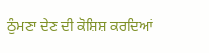ਠੁੰਮਣਾ ਦੇਣ ਦੀ ਕੋਸ਼ਿਸ਼ ਕਰਦਿਆਂ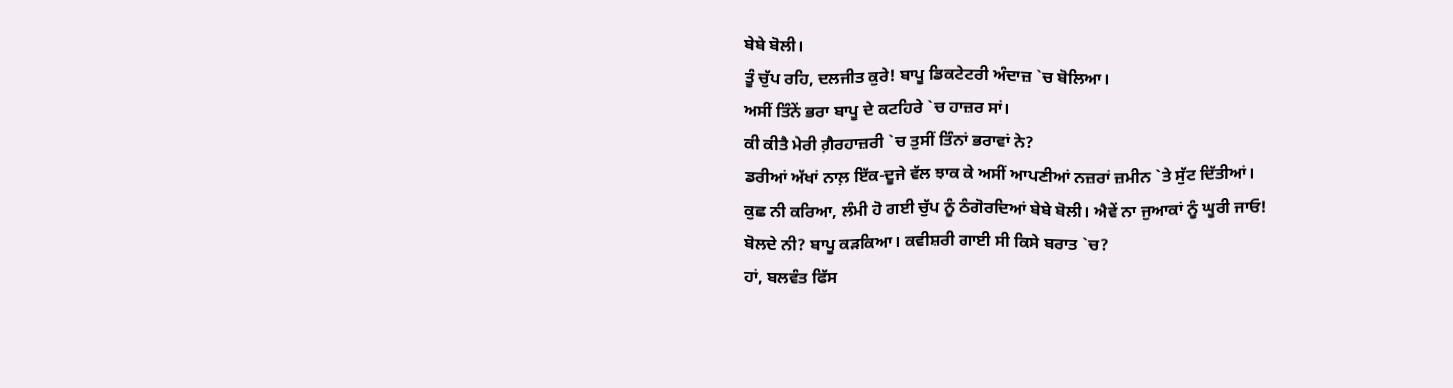ਬੇਬੇ ਬੋਲੀ।
ਤੂੰ ਚੁੱਪ ਰਹਿ, ਦਲਜੀਤ ਕੁਰੇ! ਬਾਪੂ ਡਿਕਟੇਟਰੀ ਅੰਦਾਜ਼ `ਚ ਬੋਲਿਆ।
ਅਸੀਂ ਤਿੰਨੇਂ ਭਰਾ ਬਾਪੂ ਦੇ ਕਟਹਿਰੇ `ਚ ਹਾਜ਼ਰ ਸਾਂ।
ਕੀ ਕੀਤੈ ਮੇਰੀ ਗ਼ੈਰਹਾਜ਼ਰੀ `ਚ ਤੁਸੀਂ ਤਿੰਨਾਂ ਭਰਾਵਾਂ ਨੇ?
ਡਰੀਆਂ ਅੱਖਾਂ ਨਾਲ਼ ਇੱਕ-ਦੂਜੇ ਵੱਲ ਝਾਕ ਕੇ ਅਸੀਂ ਆਪਣੀਆਂ ਨਜ਼ਰਾਂ ਜ਼ਮੀਨ `ਤੇ ਸੁੱਟ ਦਿੱਤੀਆਂ।
ਕੁਛ ਨੀ ਕਰਿਆ, ਲੰਮੀ ਹੋ ਗਈ ਚੁੱਪ ਨੂੰ ਠੰਗੋਰਦਿਆਂ ਬੇਬੇ ਬੋਲੀ। ਐਵੇਂ ਨਾ ਜੁਆਕਾਂ ਨੂੰ ਘੂਰੀ ਜਾਓ!
ਬੋਲਦੇ ਨੀ? ਬਾਪੂ ਕੜਕਿਆ। ਕਵੀਸ਼ਰੀ ਗਾਈ ਸੀ ਕਿਸੇ ਬਰਾਤ `ਚ?
ਹਾਂ, ਬਲਵੰਤ ਫਿੱਸ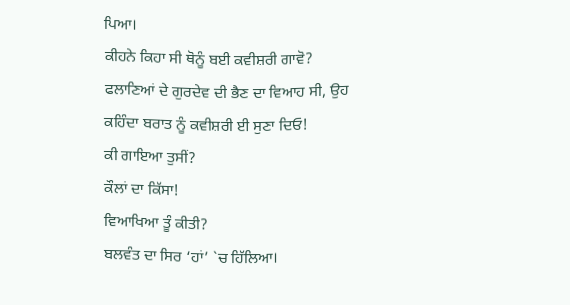ਪਿਆ।
ਕੀਹਨੇ ਕਿਹਾ ਸੀ ਥੋਨੂੰ ਬਈ ਕਵੀਸ਼ਰੀ ਗਾਵੋ?
ਫਲਾਣਿਆਂ ਦੇ ਗੁਰਦੇਵ ਦੀ ਭੈਣ ਦਾ ਵਿਆਹ ਸੀ, ਉਹ ਕਹਿੰਦਾ ਬਰਾਤ ਨੂੰ ਕਵੀਸ਼ਰੀ ਈ ਸੁਣਾ ਦਿਓ!
ਕੀ ਗਾਇਆ ਤੁਸੀਂ?
ਕੌਲਾਂ ਦਾ ਕਿੱਸਾ!
ਵਿਆਖਿਆ ਤੂੰ ਕੀਤੀ?
ਬਲਵੰਤ ਦਾ ਸਿਰ ‘ਹਾਂ’ `ਚ ਹਿੱਲਿਆ।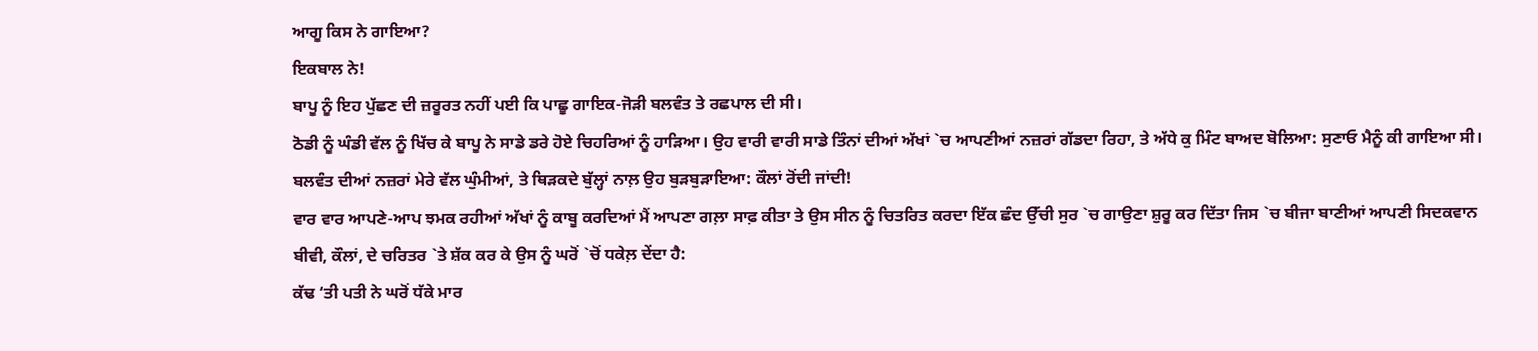ਆਗੂ ਕਿਸ ਨੇ ਗਾਇਆ?
ਇਕਬਾਲ ਨੇ!
ਬਾਪੂ ਨੂੰ ਇਹ ਪੁੱਛਣ ਦੀ ਜ਼ਰੂਰਤ ਨਹੀਂ ਪਈ ਕਿ ਪਾਛੂ ਗਾਇਕ-ਜੋੜੀ ਬਲਵੰਤ ਤੇ ਰਛਪਾਲ ਦੀ ਸੀ।
ਠੋਡੀ ਨੂੰ ਘੰਡੀ ਵੱਲ ਨੂੰ ਖਿੱਚ ਕੇ ਬਾਪੂ ਨੇ ਸਾਡੇ ਡਰੇ ਹੋਏ ਚਿਹਰਿਆਂ ਨੂੰ ਹਾੜਿਆ। ਉਹ ਵਾਰੀ ਵਾਰੀ ਸਾਡੇ ਤਿੰਨਾਂ ਦੀਆਂ ਅੱਖਾਂ `ਚ ਆਪਣੀਆਂ ਨਜ਼ਰਾਂ ਗੱਡਦਾ ਰਿਹਾ, ਤੇ ਅੱਧੇ ਕੁ ਮਿੰਟ ਬਾਅਦ ਬੋਲਿਆ: ਸੁਣਾਓ ਮੈਨੂੰ ਕੀ ਗਾਇਆ ਸੀ।
ਬਲਵੰਤ ਦੀਆਂ ਨਜ਼ਰਾਂ ਮੇਰੇ ਵੱਲ ਘੁੰਮੀਆਂ, ਤੇ ਥਿੜਕਦੇ ਬੁੱਲ੍ਹਾਂ ਨਾਲ਼ ਉਹ ਬੁੜਬੁੜਾਇਆ: ਕੌਲਾਂ ਰੋਂਦੀ ਜਾਂਦੀ!
ਵਾਰ ਵਾਰ ਆਪਣੇ-ਆਪ ਝਮਕ ਰਹੀਆਂ ਅੱਖਾਂ ਨੂੰ ਕਾਬੂ ਕਰਦਿਆਂ ਮੈਂ ਆਪਣਾ ਗਲ਼ਾ ਸਾਫ਼ ਕੀਤਾ ਤੇ ਉਸ ਸੀਨ ਨੂੰ ਚਿਤਰਿਤ ਕਰਦਾ ਇੱਕ ਛੰਦ ਉੱਚੀ ਸੁਰ `ਚ ਗਾਉਣਾ ਸ਼ੁਰੂ ਕਰ ਦਿੱਤਾ ਜਿਸ `ਚ ਬੀਜਾ ਬਾਣੀਆਂ ਆਪਣੀ ਸਿਦਕਵਾਨ ਬੀਵੀ, ਕੌਲਾਂ, ਦੇ ਚਰਿਤਰ `ਤੇ ਸ਼ੱਕ ਕਰ ਕੇ ਉਸ ਨੂੰ ਘਰੋਂ `ਚੋਂ ਧਕੇਲ਼ ਦੇਂਦਾ ਹੈ:
ਕੱਢ ‘ਤੀ ਪਤੀ ਨੇ ਘਰੋਂ ਧੱਕੇ ਮਾਰ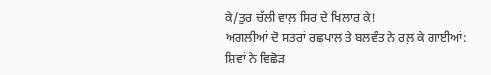ਕੇ/ਤੁਰ ਚੱਲੀ ਵਾਲ਼ ਸਿਰ ਦੇ ਖਿਲਾਰ ਕੇ!
ਅਗਲੀਆਂ ਦੋ ਸਤਰਾਂ ਰਛਪਾਲ ਤੇ ਬਲਵੰਤ ਨੇ ਰਲ਼ ਕੇ ਗਾਈਆਂ:
ਸ਼ਿਵਾਂ ਨੇ ਵਿਛੋੜ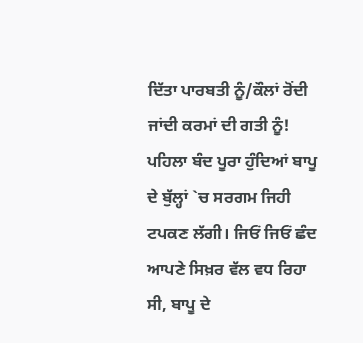ਦਿੱਤਾ ਪਾਰਬਤੀ ਨੂੰ/ਕੌਲਾਂ ਰੋਂਦੀ ਜਾਂਦੀ ਕਰਮਾਂ ਦੀ ਗਤੀ ਨੂੰ!
ਪਹਿਲਾ ਬੰਦ ਪੂਰਾ ਹੁੰਦਿਆਂ ਬਾਪੂ ਦੇ ਬੁੱਲ੍ਹਾਂ `ਚ ਸਰਗਮ ਜਿਹੀ ਟਪਕਣ ਲੱਗੀ। ਜਿਓਂ ਜਿਓਂ ਛੰਦ ਆਪਣੇ ਸਿਖ਼ਰ ਵੱਲ ਵਧ ਰਿਹਾ ਸੀ, ਬਾਪੂ ਦੇ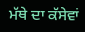ਮੱਥੇ ਦਾ ਕੱਸੇਵਾਂ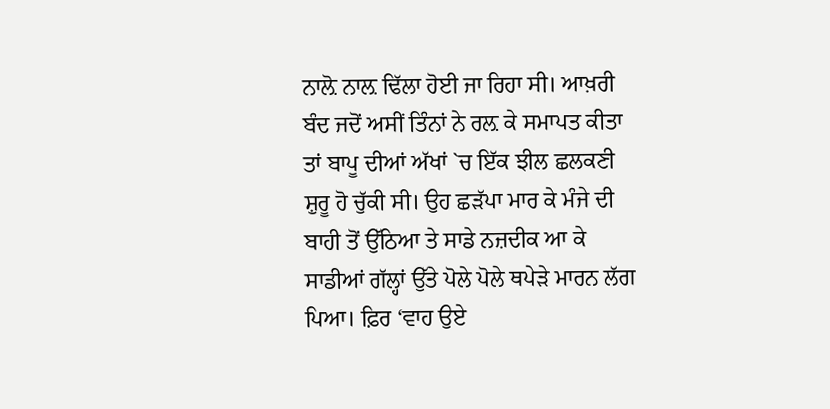ਨਾਲ਼ੋ ਨਾਲ਼ ਢਿੱਲਾ ਹੋਈ ਜਾ ਰਿਹਾ ਸੀ। ਆਖ਼ਰੀ ਬੰਦ ਜਦੋਂ ਅਸੀਂ ਤਿੰਨਾਂ ਨੇ ਰਲ਼ ਕੇ ਸਮਾਪਤ ਕੀਤਾ ਤਾਂ ਬਾਪੂ ਦੀਆਂ ਅੱਖਾਂ `ਚ ਇੱਕ ਝੀਲ ਛਲਕਣੀ ਸ਼ੁਰੂ ਹੋ ਚੁੱਕੀ ਸੀ। ਉਹ ਛੜੱਪਾ ਮਾਰ ਕੇ ਮੰਜੇ ਦੀ ਬਾਹੀ ਤੋਂ ਉੱਠਿਆ ਤੇ ਸਾਡੇ ਨਜ਼ਦੀਕ ਆ ਕੇ ਸਾਡੀਆਂ ਗੱਲ੍ਹਾਂ ਉੱਤੇ ਪੋਲੇ ਪੋਲੇ ਥਪੇੜੇ ਮਾਰਨ ਲੱਗ ਪਿਆ। ਫ਼ਿਰ ‘ਵਾਹ ਉਏ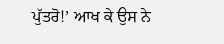ਪੁੱਤਰੋ!’ ਆਖ ਕੇ ਉਸ ਨੇ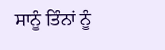ਸਾਨੂੰ ਤਿੰਨਾਂ ਨੂੰ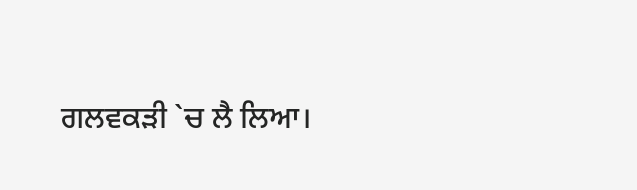ਗਲਵਕੜੀ `ਚ ਲੈ ਲਿਆ।